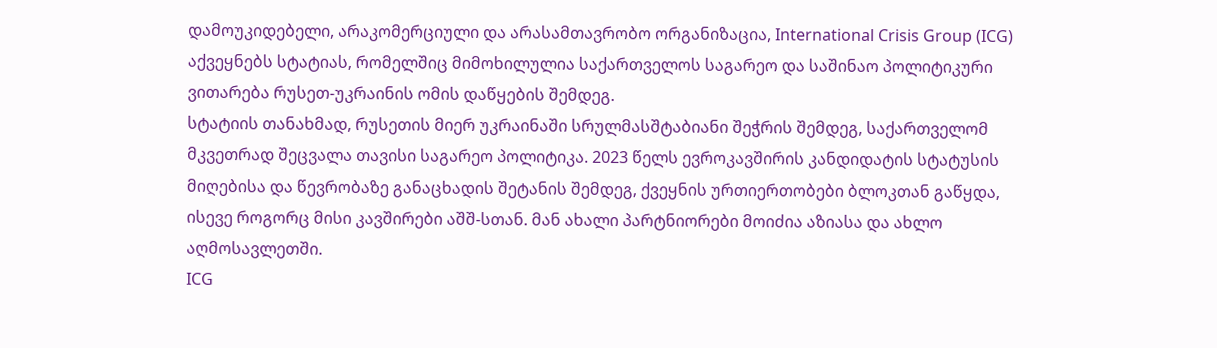დამოუკიდებელი, არაკომერციული და არასამთავრობო ორგანიზაცია, International Crisis Group (ICG) აქვეყნებს სტატიას, რომელშიც მიმოხილულია საქართველოს საგარეო და საშინაო პოლიტიკური ვითარება რუსეთ-უკრაინის ომის დაწყების შემდეგ.
სტატიის თანახმად, რუსეთის მიერ უკრაინაში სრულმასშტაბიანი შეჭრის შემდეგ, საქართველომ მკვეთრად შეცვალა თავისი საგარეო პოლიტიკა. 2023 წელს ევროკავშირის კანდიდატის სტატუსის მიღებისა და წევრობაზე განაცხადის შეტანის შემდეგ, ქვეყნის ურთიერთობები ბლოკთან გაწყდა, ისევე როგორც მისი კავშირები აშშ-სთან. მან ახალი პარტნიორები მოიძია აზიასა და ახლო აღმოსავლეთში.
ICG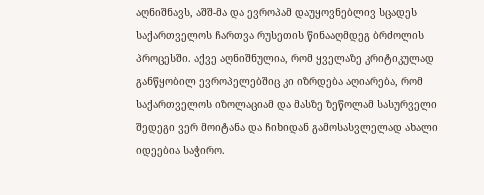აღნიშნავს, აშშ-მა და ევროპამ დაუყოვნებლივ სცადეს საქართველოს ჩართვა რუსეთის წინააღმდეგ ბრძოლის პროცესში. აქვე აღნიშნულია, რომ ყველაზე კრიტიკულად განწყობილ ევროპელებშიც კი იზრდება აღიარება, რომ საქართველოს იზოლაციამ და მასზე ზეწოლამ სასურველი შედეგი ვერ მოიტანა და ჩიხიდან გამოსასვლელად ახალი იდეებია საჭირო.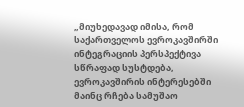„მიუხედავად იმისა, რომ საქართველოს ევროკავშირში ინტეგრაციის პერსპექტივა სწრაფად სუსტდება, ევროკავშირის ინტერესებში მაინც რჩება სამუშაო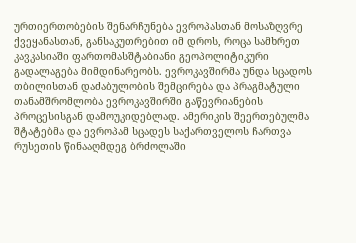ურთიერთობების შენარჩუნება ევროპასთან მოსაზღვრე ქვეყანასთან, განსაკუთრებით იმ დროს, როცა სამხრეთ კავკასიაში ფართომასშტაბიანი გეოპოლიტიკური გადალაგება მიმდინარეობს. ევროკავშირმა უნდა სცადოს თბილისთან დაძაბულობის შემცირება და პრაგმატული თანამშრომლობა ევროკავშირში გაწევრიანების პროცესისგან დამოუკიდებლად. ამერიკის შეერთებულმა შტატებმა და ევროპამ სცადეს საქართველოს ჩართვა რუსეთის წინააღმდეგ ბრძოლაში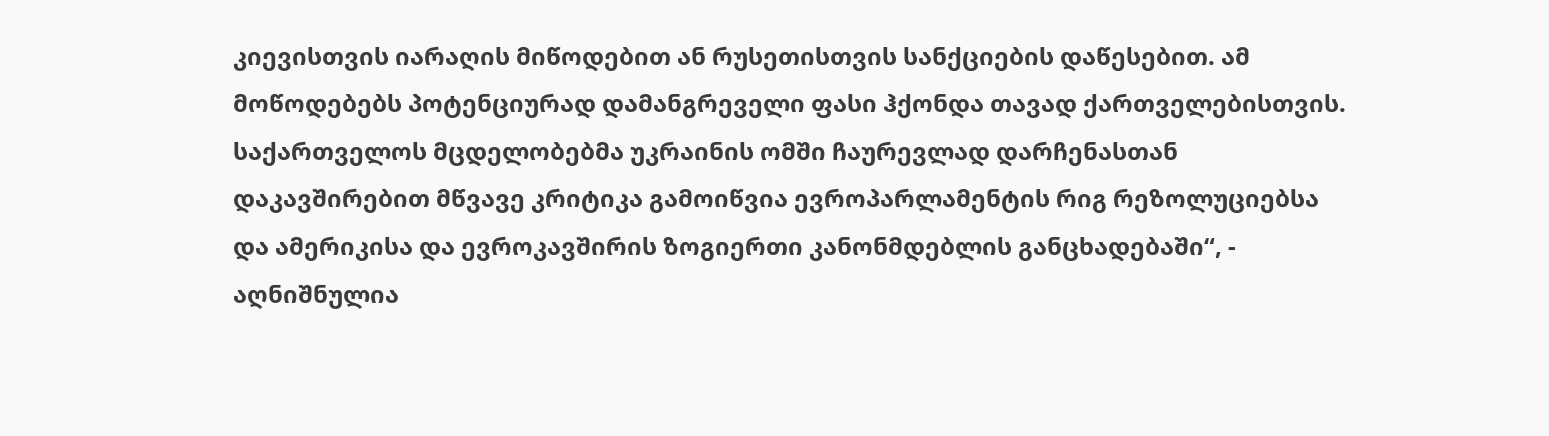კიევისთვის იარაღის მიწოდებით ან რუსეთისთვის სანქციების დაწესებით. ამ მოწოდებებს პოტენციურად დამანგრეველი ფასი ჰქონდა თავად ქართველებისთვის. საქართველოს მცდელობებმა უკრაინის ომში ჩაურევლად დარჩენასთან დაკავშირებით მწვავე კრიტიკა გამოიწვია ევროპარლამენტის რიგ რეზოლუციებსა და ამერიკისა და ევროკავშირის ზოგიერთი კანონმდებლის განცხადებაში“, - აღნიშნულია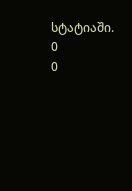სტატიაში.
0
0